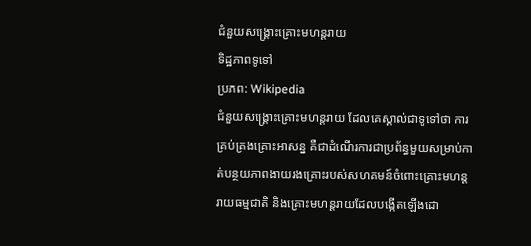ជំនួយសង្គ្រោះគ្រោះមហន្តរាយ
ទិដ្ឋភាពទូទៅ
ប្រភព: Wikipedia
ជំនួយសង្គ្រោះគ្រោះមហន្តរាយ ដែលគេស្គាល់ជាទូទៅថា ការគ្រប់គ្រងគ្រោះអាសន្ន គឺជាដំណើរការជាប្រព័ន្ធមួយសម្រាប់កាត់បន្ថយភាពងាយរងគ្រោះរបស់សហគមន៍ចំពោះគ្រោះមហន្តរាយធម្មជាតិ និងគ្រោះមហន្តរាយដែលបង្កើតឡើងដោ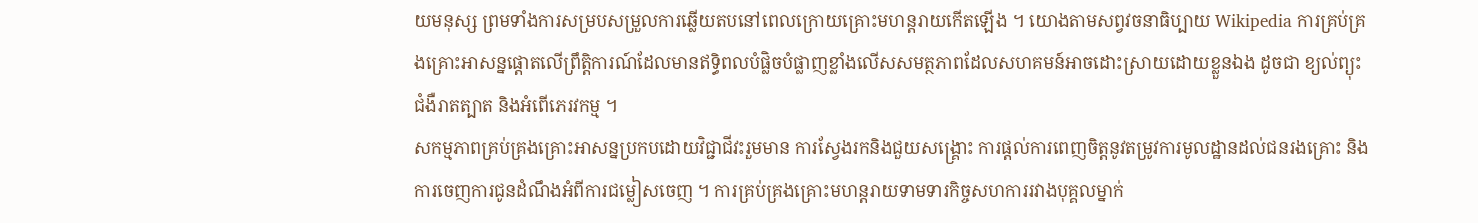យមនុស្ស ព្រមទាំងការសម្របសម្រួលការឆ្លើយតបនៅពេលក្រោយគ្រោះមហន្តរាយកើតឡើង ។ យោងតាមសព្វវចនាធិប្បាយ Wikipedia ការគ្រប់គ្រងគ្រោះអាសន្នផ្តោតលើព្រឹត្តិការណ៍ដែលមានឥទ្ធិពលបំផ្លិចបំផ្លាញខ្លាំងលើសសមត្ថភាពដែលសហគមន៍អាចដោះស្រាយដោយខ្លួនឯង ដូចជា ខ្យល់ព្យុះ ជំងឺរាតត្បាត និងអំពើភេរវកម្ម ។
សកម្មភាពគ្រប់គ្រងគ្រោះអាសន្នប្រកបដោយវិជ្ជាជីវះរួមមាន ការស្វែងរកនិងជួយសង្គ្រោះ ការផ្តល់ការពេញចិត្តនូវតម្រូវការមូលដ្ឋានដល់ជនរងគ្រោះ និងការចេញការជូនដំណឹងអំពីការជម្លៀសចេញ ។ ការគ្រប់គ្រងគ្រោះមហន្តរាយទាមទារកិច្ចសហការរវាងបុគ្គលម្នាក់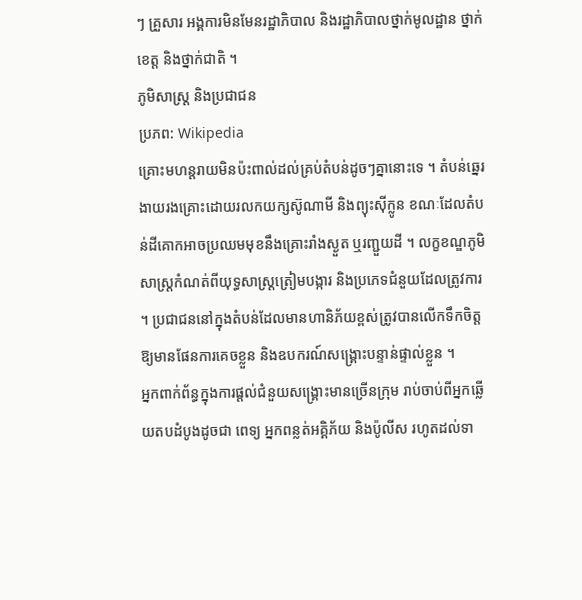ៗ គ្រួសារ អង្គការមិនមែនរដ្ឋាភិបាល និងរដ្ឋាភិបាលថ្នាក់មូលដ្ឋាន ថ្នាក់ខេត្ត និងថ្នាក់ជាតិ ។
ភូមិសាស្ត្រ និងប្រជាជន
ប្រភព: Wikipedia
គ្រោះមហន្តរាយមិនប៉ះពាល់ដល់គ្រប់តំបន់ដូចៗគ្នានោះទេ ។ តំបន់ឆ្នេរងាយរងគ្រោះដោយរលកយក្សស៊ូណាមី និងព្យុះស៊ីក្លូន ខណៈដែលតំបន់ដីគោកអាចប្រឈមមុខនឹងគ្រោះរាំងស្ងួត ឬរញ្ជួយដី ។ លក្ខខណ្ឌភូមិសាស្ត្រកំណត់ពីយុទ្ធសាស្ត្រត្រៀមបង្ការ និងប្រភេទជំនួយដែលត្រូវការ ។ ប្រជាជននៅក្នុងតំបន់ដែលមានហានិភ័យខ្ពស់ត្រូវបានលើកទឹកចិត្តឱ្យមានផែនការគេចខ្លួន និងឧបករណ៍សង្គ្រោះបន្ទាន់ផ្ទាល់ខ្លួន ។
អ្នកពាក់ព័ន្ធក្នុងការផ្តល់ជំនួយសង្គ្រោះមានច្រើនក្រុម រាប់ចាប់ពីអ្នកឆ្លើយតបដំបូងដូចជា ពេទ្យ អ្នកពន្លត់អគ្គិភ័យ និងប៉ូលីស រហូតដល់ទា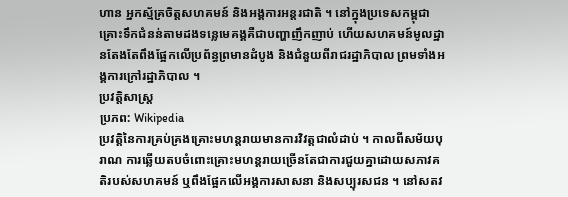ហាន អ្នកស្ម័គ្រចិត្តសហគមន៍ និងអង្គការអន្តរជាតិ ។ នៅក្នុងប្រទេសកម្ពុជា គ្រោះទឹកជំនន់តាមដងទន្លេមេគង្គគឺជាបញ្ហាញឹកញាប់ ហើយសហគមន៍មូលដ្ឋានតែងតែពឹងផ្អែកលើប្រព័ន្ធព្រមានដំបូង និងជំនួយពីរាជរដ្ឋាភិបាល ព្រមទាំងអង្គការក្រៅរដ្ឋាភិបាល ។
ប្រវត្តិសាស្ត្រ
ប្រភព: Wikipedia
ប្រវត្តិនៃការគ្រប់គ្រងគ្រោះមហន្តរាយមានការវិវត្តជាលំដាប់ ។ កាលពីសម័យបុរាណ ការឆ្លើយតបចំពោះគ្រោះមហន្តរាយច្រើនតែជាការជួយគ្នាដោយសភាវគតិរបស់សហគមន៍ ឬពឹងផ្អែកលើអង្គការសាសនា និងសប្បុរសជន ។ នៅសតវ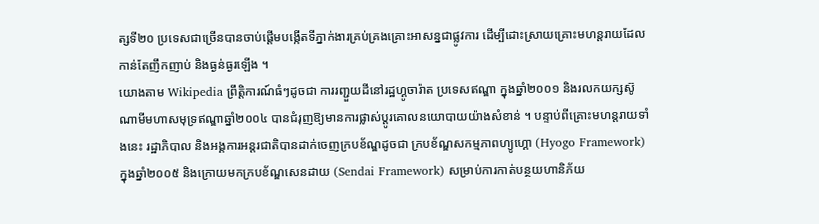ត្សទី២០ ប្រទេសជាច្រើនបានចាប់ផ្តើមបង្កើតទីភ្នាក់ងារគ្រប់គ្រងគ្រោះអាសន្នជាផ្លូវការ ដើម្បីដោះស្រាយគ្រោះមហន្តរាយដែលកាន់តែញឹកញាប់ និងធ្ងន់ធ្ងរឡើង ។
យោងតាម Wikipedia ព្រឹត្តិការណ៍ធំៗដូចជា ការរញ្ជួយដីនៅរដ្ឋហ្គូចារ៉ាត ប្រទេសឥណ្ឌា ក្នុងឆ្នាំ២០០១ និងរលកយក្សស៊ូណាមីមហាសមុទ្រឥណ្ឌាឆ្នាំ២០០៤ បានជំរុញឱ្យមានការផ្លាស់ប្តូរគោលនយោបាយយ៉ាងសំខាន់ ។ បន្ទាប់ពីគ្រោះមហន្តរាយទាំងនេះ រដ្ឋាភិបាល និងអង្គការអន្តរជាតិបានដាក់ចេញក្របខ័ណ្ឌដូចជា ក្របខ័ណ្ឌសកម្មភាពហ្យូហ្គោ (Hyogo Framework) ក្នុងឆ្នាំ២០០៥ និងក្រោយមកក្របខ័ណ្ឌសេនដាយ (Sendai Framework) សម្រាប់ការកាត់បន្ថយហានិភ័យ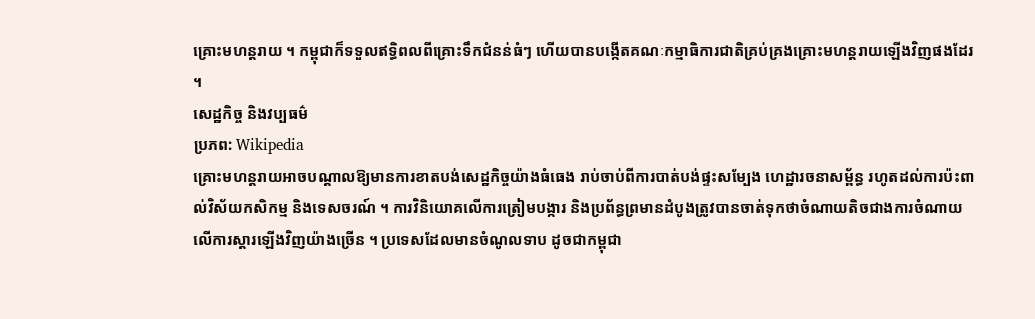គ្រោះមហន្តរាយ ។ កម្ពុជាក៏ទទួលឥទ្ធិពលពីគ្រោះទឹកជំនន់ធំៗ ហើយបានបង្កើតគណៈកម្មាធិការជាតិគ្រប់គ្រងគ្រោះមហន្តរាយឡើងវិញផងដែរ ។
សេដ្ឋកិច្ច និងវប្បធម៌
ប្រភព: Wikipedia
គ្រោះមហន្តរាយអាចបណ្តាលឱ្យមានការខាតបង់សេដ្ឋកិច្ចយ៉ាងធំធេង រាប់ចាប់ពីការបាត់បង់ផ្ទះសម្បែង ហេដ្ឋារចនាសម្ព័ន្ធ រហូតដល់ការប៉ះពាល់វិស័យកសិកម្ម និងទេសចរណ៍ ។ ការវិនិយោគលើការត្រៀមបង្ការ និងប្រព័ន្ធព្រមានដំបូងត្រូវបានចាត់ទុកថាចំណាយតិចជាងការចំណាយលើការស្តារឡើងវិញយ៉ាងច្រើន ។ ប្រទេសដែលមានចំណូលទាប ដូចជាកម្ពុជា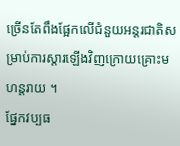ច្រើនតែពឹងផ្អែកលើជំនួយអន្តរជាតិសម្រាប់ការស្តារឡើងវិញក្រោយគ្រោះមហន្តរាយ ។
ផ្នែកវប្បធ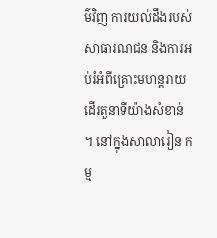ម៌វិញ ការយល់ដឹងរបស់សាធារណជន និងការអប់រំអំពីគ្រោះមហន្តរាយដើរតួនាទីយ៉ាងសំខាន់ ។ នៅក្នុងសាលារៀន កម្ម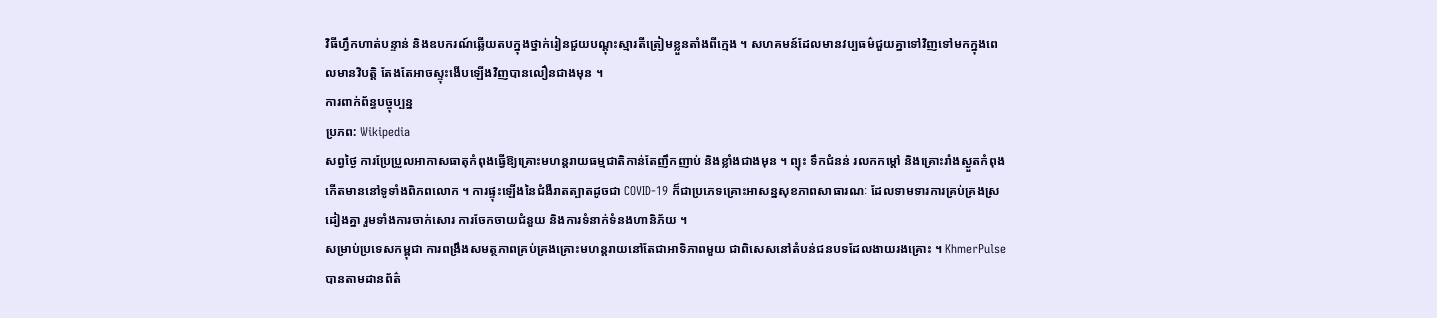វិធីហ្វឹកហាត់បន្ទាន់ និងឧបករណ៍ឆ្លើយតបក្នុងថ្នាក់រៀនជួយបណ្ដុះស្មារតីត្រៀមខ្លួនតាំងពីក្មេង ។ សហគមន៍ដែលមានវប្បធម៌ជួយគ្នាទៅវិញទៅមកក្នុងពេលមានវិបត្តិ តែងតែអាចស្ទុះងើបឡើងវិញបានលឿនជាងមុន ។
ការពាក់ព័ន្ធបច្ចុប្បន្ន
ប្រភព: Wikipedia
សព្វថ្ងៃ ការប្រែប្រួលអាកាសធាតុកំពុងធ្វើឱ្យគ្រោះមហន្តរាយធម្មជាតិកាន់តែញឹកញាប់ និងខ្លាំងជាងមុន ។ ព្យុះ ទឹកជំនន់ រលកកម្ដៅ និងគ្រោះរាំងស្ងួតកំពុងកើតមាននៅទូទាំងពិភពលោក ។ ការផ្ទុះឡើងនៃជំងឺរាតត្បាតដូចជា COVID-19 ក៏ជាប្រភេទគ្រោះអាសន្នសុខភាពសាធារណៈ ដែលទាមទារការគ្រប់គ្រងស្រដៀងគ្នា រួមទាំងការចាក់សោរ ការចែកចាយជំនួយ និងការទំនាក់ទំនងហានិភ័យ ។
សម្រាប់ប្រទេសកម្ពុជា ការពង្រឹងសមត្ថភាពគ្រប់គ្រងគ្រោះមហន្តរាយនៅតែជាអាទិភាពមួយ ជាពិសេសនៅតំបន់ជនបទដែលងាយរងគ្រោះ ។ KhmerPulse បានតាមដានព័ត៌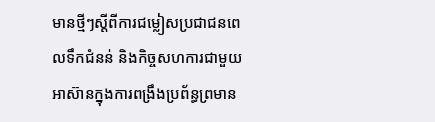មានថ្មីៗស្ដីពីការជម្លៀសប្រជាជនពេលទឹកជំនន់ និងកិច្ចសហការជាមួយអាស៊ានក្នុងការពង្រឹងប្រព័ន្ធព្រមាន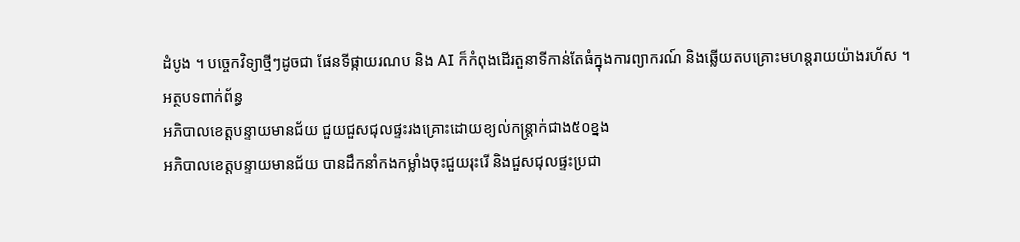ដំបូង ។ បច្ចេកវិទ្យាថ្មីៗដូចជា ផែនទីផ្កាយរណប និង AI ក៏កំពុងដើរតួនាទីកាន់តែធំក្នុងការព្យាករណ៍ និងឆ្លើយតបគ្រោះមហន្តរាយយ៉ាងរហ័ស ។
អត្ថបទពាក់ព័ន្ធ
អភិបាលខេត្តបន្ទាយមានជ័យ ជួយជួសជុលផ្ទះរងគ្រោះដោយខ្យល់កន្ត្រាក់ជាង៥០ខ្នង
អភិបាលខេត្តបន្ទាយមានជ័យ បានដឹកនាំកងកម្លាំងចុះជួយរុះរើ និងជួសជុលផ្ទះប្រជា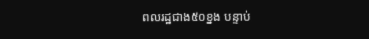ពលរដ្ឋជាង៥០ខ្នង បន្ទាប់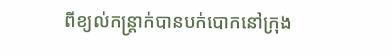ពីខ្យល់កន្ត្រាក់បានបក់បោកនៅក្រុង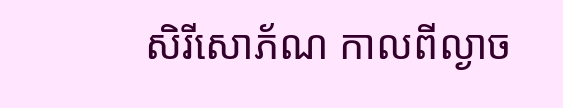សិរីសោភ័ណ កាលពីល្ងាច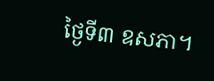ថ្ងៃទី៣ ឧសភា។